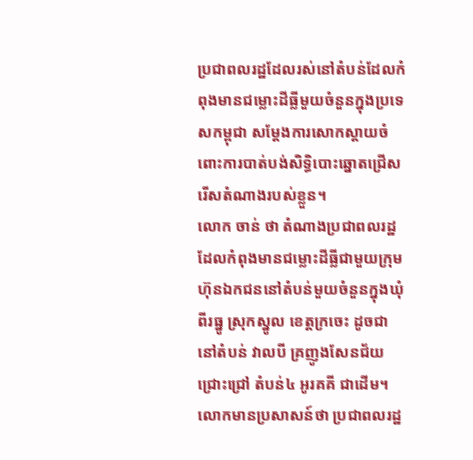ប្រជាពលរដ្ឋដែលរស់នៅតំបន់ដែលកំពុងមានជម្លោះដីធ្លីមួយចំនួនក្នុងប្រទេសកម្ពុជា សម្ដែងការសោកស្ដាយចំពោះការបាត់បង់សិទ្ធិបោះឆ្នោតជ្រើសរើសតំណាងរបស់ខ្លួន។
លោក ចាន់ ថា តំណាងប្រជាពលរដ្ឋដែលកំពុងមានជម្លោះដីធ្លីជាមួយក្រុមហ៊ុនឯកជននៅតំបន់មួយចំនួនក្នុងឃុំពីរធ្នូ ស្រុកស្នូល ខេត្តក្រចេះ ដូចជានៅតំបន់ វាលបី គ្រញូងសែនជ័យ ជ្រោះជ្រៅ តំបន់៤ អូរគគី ជាដើម។ លោកមានប្រសាសន៍ថា ប្រជាពលរដ្ឋ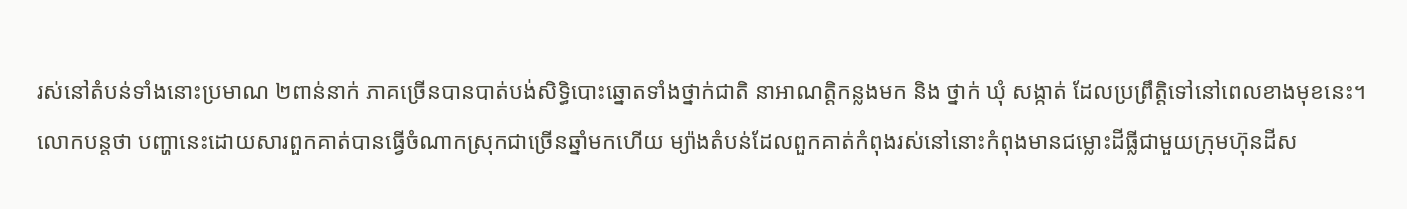រស់នៅតំបន់ទាំងនោះប្រមាណ ២ពាន់នាក់ ភាគច្រើនបានបាត់បង់សិទ្ធិបោះឆ្នោតទាំងថ្នាក់ជាតិ នាអាណត្តិកន្លងមក និង ថ្នាក់ ឃុំ សង្កាត់ ដែលប្រព្រឹត្តិទៅនៅពេលខាងមុខនេះ។
លោកបន្តថា បញ្ហានេះដោយសារពួកគាត់បានធ្វើចំណាកស្រុកជាច្រើនឆ្នាំមកហើយ ម្យ៉ាងតំបន់ដែលពួកគាត់កំពុងរស់នៅនោះកំពុងមានជម្លោះដីធ្លីជាមួយក្រុមហ៊ុនដីស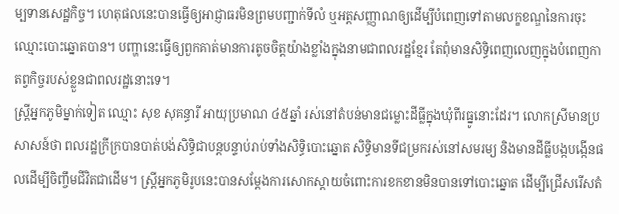ម្បទានសេដ្ឋកិច្ច។ ហេតុផលនេះបានធ្វើឲ្យអាជ្ញាធរមិនព្រមបញ្ជាក់ទីលំ ឬអត្តសញ្ញាណឲ្យដើម្បីបំពេញទៅតាមលក្ខខណ្ឌនៃការចុះឈ្មោះបោះឆ្នោតបាន។ បញ្ហានេះធ្វើឲ្យពួកគាត់មានការតូចចិត្តយ៉ាងខ្លាំងក្នុងនាមជាពលរដ្ឋខ្មែរ តែពុំមានសិទ្ធិពេញលេញក្នុងបំពេញកាតព្វកិច្ចរបស់ខ្លួនជាពលរដ្ឋនោះទេ។
ស្ត្រីអ្នកភូមិម្នាក់ទៀត ឈ្មោះ សុខ សុគន្ធារី អាយុប្រមាណ ៤៥ឆ្នាំ រស់នៅតំបន់មានជម្លោះដីធ្លីក្នុងឃុំពីរធ្នូនោះដែរ។ លោកស្រីមានប្រសាសន៍ថា ពលរដ្ឋក្រីក្របានបាត់បង់សិទ្ធិជាបន្តបន្ទាប់រាប់ទាំងសិទ្ធិបោះឆ្នោត សិទ្ធិមានទីជម្រករស់នៅសមរម្យ និងមានដីធ្លីបង្កបង្កើនផលដើម្បីចិញ្ចឹមជីវិតជាដើម។ ស្ត្រីអ្នកភូមិរូបនេះបានសម្ដែងការសោកស្ដាយចំពោះការខកខានមិនបានទៅបោះឆ្នោត ដើម្បីជ្រើសរើសតំ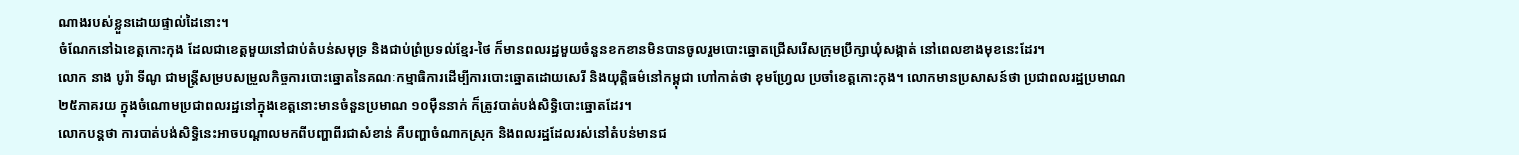ណាងរបស់ខ្លួនដោយផ្ទាល់ដៃនោះ។
ចំណែកនៅឯខេត្តកោះកុង ដែលជាខេត្តមួយនៅជាប់តំបន់សមុទ្រ និងជាប់ព្រំប្រទល់ខ្មែរ-ថៃ ក៏មានពលរដ្ឋមួយចំនួនខកខានមិនបានចូលរួមបោះឆ្នោតជ្រើសរើសក្រុមប្រឹក្សាឃុំសង្កាត់ នៅពេលខាងមុខនេះដែរ។
លោក នាង បូរ៉ា ទីណូ ជាមន្ត្រីសម្របសម្រួលកិច្ចការបោះឆ្នោតនៃគណៈកម្មាធិការដើម្បីការបោះឆ្នោតដោយសេរី និងយុត្តិធម៌នៅកម្ពុជា ហៅកាត់ថា ខុមហ្វ្រែល ប្រចាំខេត្តកោះកុង។ លោកមានប្រសាសន៍ថា ប្រជាពលរដ្ឋប្រមាណ ២៥ភាគរយ ក្នុងចំណោមប្រជាពលរដ្ឋនៅក្នុងខេត្តនោះមានចំនួនប្រមាណ ១០ម៉ឺននាក់ ក៏ត្រូវបាត់បង់សិទ្ធិបោះឆ្នោតដែរ។
លោកបន្តថា ការបាត់បង់សិទ្ធិនេះអាចបណ្ដាលមកពីបញ្ហាពីរជាសំខាន់ គឺបញ្ហាចំណាកស្រុក និងពលរដ្ឋដែលរស់នៅតំបន់មានជ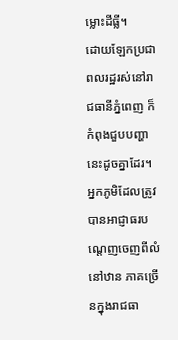ម្លោះដីធ្លី។
ដោយឡែកប្រជាពលរដ្ឋរស់នៅរាជធានីភ្នំពេញ ក៏កំពុងជួបបញ្ហានេះដូចគ្នាដែរ។ អ្នកភូមិដែលត្រូវបានអាជ្ញាធរបណ្ដេញចេញពីលំនៅឋាន ភាគច្រើនក្នុងរាជធា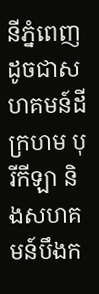នីភ្នំពេញ ដូចជាសហគមន៍ដីក្រហម បុរីកីឡា និងសហគមន៍បឹងក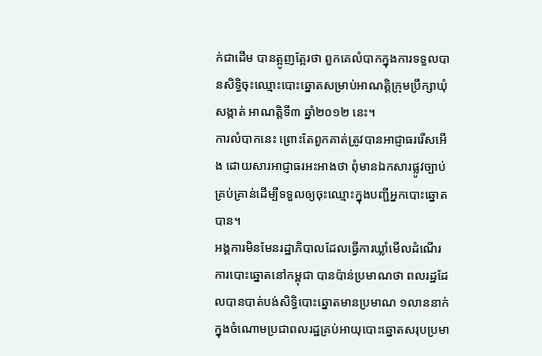ក់ជាដើម បានត្អូញត្អែរថា ពួកគេលំបាកក្នុងការទទួលបានសិទ្ធិចុះឈ្មោះបោះឆ្នោតសម្រាប់អាណត្តិក្រុមប្រឹក្សាឃុំសង្កាត់ អាណត្តិទី៣ ឆ្នាំ២០១២ នេះ។
ការលំបាកនេះ ព្រោះតែពួកគាត់ត្រូវបានអាជ្ញាធររើសអើង ដោយសារអាជ្ញាធរអះអាងថា ពុំមានឯកសារផ្លូវច្បាប់គ្រប់គ្រាន់ដើម្បីទទួលឲ្យចុះឈ្មោះក្នុងបញ្ជីអ្នកបោះឆ្នោតបាន។
អង្គការមិនមែនរដ្ឋាភិបាលដែលធ្វើការឃ្លាំមើលដំណើរការបោះឆ្នោតនៅកម្ពុជា បានប៉ាន់ប្រមាណថា ពលរដ្ឋដែលបានបាត់បង់សិទ្ធិបោះឆ្នោតមានប្រមាណ ១លាននាក់ ក្នុងចំណោមប្រជាពលរដ្ឋគ្រប់អាយុបោះឆ្នោតសរុបប្រមា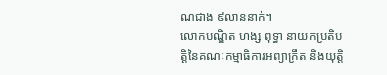ណជាង ៩លាននាក់។
លោកបណ្ឌិត ហង្ស ពុទ្ធា នាយកប្រតិបត្តិនៃគណៈកម្មាធិការអព្យាក្រឹត និងយុត្តិ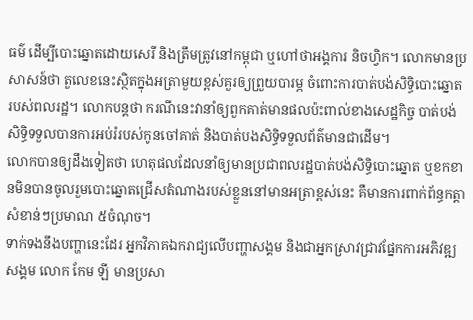ធម៌ ដើម្បីបោះឆ្នោតដោយសេរី និងត្រឹមត្រូវនៅកម្ពុជា ឬហៅថាអង្គការ និចហ្វិក។ លោកមានប្រសាសន៍ថា តួលេខនេះស្ថិតក្នុងអត្រាមួយខ្ពស់គួរឲ្យព្រួយបារម្ភ ចំពោះការបាត់បង់សិទ្ធិបោះឆ្នោតរបស់ពលរដ្ឋ។ លោកបន្តថា ករណីនេះវានាំឲ្យពួកគាត់មានផលប៉ះពាល់ខាងសេដ្ឋកិច្ច បាត់បង់សិទ្ធិទទួលបានការអប់រំរបស់កូនចៅគាត់ និងបាត់បងសិទ្ធិទទួលព័ត៌មានជាដើម។
លោកបានឲ្យដឹងទៀតថា ហេតុផលដែលនាំឲ្យមានប្រជាពលរដ្ឋបាត់បង់សិទ្ធិបោះឆ្នោត ឬខកខានមិនបានចូលរួមបោះឆ្នោតជ្រើសតំណាងរបស់ខ្លួននៅមានអត្រាខ្ពស់នេះ គឺមានការពាក់ព័ន្ធកត្តាសំខាន់ៗប្រមាណ ៥ចំណុច។
ទាក់ទងនឹងបញ្ហានេះដែរ អ្នកវិភាគឯករាជ្យលើបញ្ហាសង្គម និងជាអ្នកស្រាវជ្រាវផ្នែកការអភិវឌ្ឍសង្គម លោក កែម ឡី មានប្រសា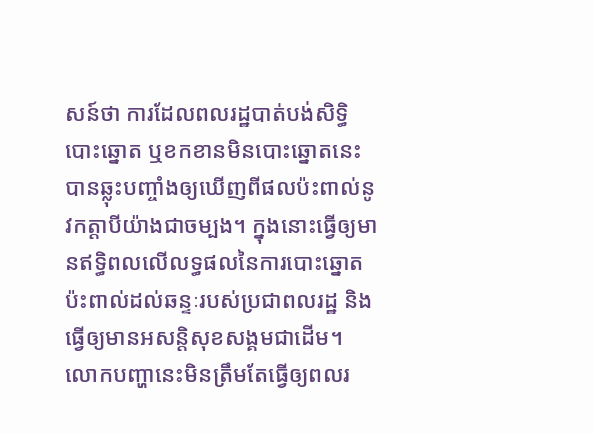សន៍ថា ការដែលពលរដ្ឋបាត់បង់សិទ្ធិបោះឆ្នោត ឬខកខានមិនបោះឆ្នោតនេះ បានឆ្លុះបញ្ចាំងឲ្យឃើញពីផលប៉ះពាល់នូវកត្តាបីយ៉ាងជាចម្បង។ ក្នុងនោះធ្វើឲ្យមានឥទ្ធិពលលើលទ្ធផលនៃការបោះឆ្នោត ប៉ះពាល់ដល់ឆន្ទៈរបស់ប្រជាពលរដ្ឋ និងធ្វើឲ្យមានអសន្តិសុខសង្គមជាដើម។
លោកបញ្ហានេះមិនត្រឹមតែធ្វើឲ្យពលរ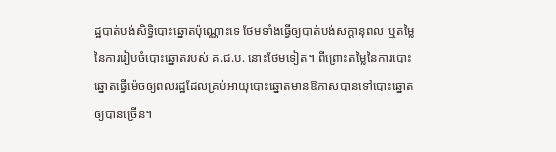ដ្ឋបាត់បង់សិទ្ធិបោះឆ្នោតប៉ុណ្ណោះទេ ថែមទាំងធ្វើឲ្យបាត់បង់សក្ដានុពល ឬតម្លៃនៃការរៀបចំបោះឆ្នោតរបស់ គ.ជ.ប. នោះថែមទៀត។ ពីព្រោះតម្លៃនៃការបោះឆ្នោតធ្វើម៉េចឲ្យពលរដ្ឋដែលគ្រប់អាយុបោះឆ្នោតមានឱកាសបានទៅបោះឆ្នោតឲ្យបានច្រើន។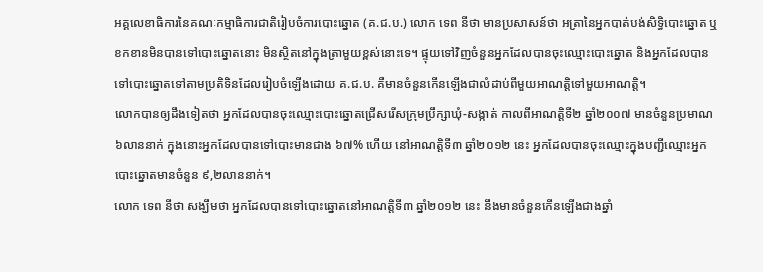អគ្គលេខាធិការនៃគណៈកម្មាធិការជាតិរៀបចំការបោះឆ្នោត (គ.ជ.ប.) លោក ទេព នីថា មានប្រសាសន៍ថា អត្រានៃអ្នកបាត់បង់សិទ្ធិបោះឆ្នោត ឬខកខានមិនបានទៅបោះឆ្នោតនោះ មិនស្ថិតនៅក្នុងត្រាមួយខ្ពស់នោះទេ។ ផ្ទុយទៅវិញចំនួនអ្នកដែលបានចុះឈ្មោះបោះឆ្នោត និងអ្នកដែលបានទៅបោះឆ្នោតទៅតាមប្រតិទិនដែលរៀបចំឡើងដោយ គ.ជ.ប. គឺមានចំនួនកើនឡើងជាលំដាប់ពីមួយអាណត្តិទៅមួយអាណត្តិ។
លោកបានឲ្យដឹងទៀតថា អ្នកដែលបានចុះឈ្មោះបោះឆ្នោតជ្រើសរើសក្រុមប្រឹក្សាឃុំ-សង្កាត់ កាលពីអាណត្តិទី២ ឆ្នាំ២០០៧ មានចំនួនប្រមាណ ៦លាននាក់ ក្នុងនោះអ្នកដែលបានទៅបោះមានជាង ៦៧% ហើយ នៅអាណត្តិទី៣ ឆ្នាំ២០១២ នេះ អ្នកដែលបានចុះឈ្មោះក្នុងបញ្ជីឈ្មោះអ្នកបោះឆ្នោតមានចំនួន ៩,២លាននាក់។
លោក ទេព នីថា សង្ឃឹមថា អ្នកដែលបានទៅបោះឆ្នោតនៅអាណត្តិទី៣ ឆ្នាំ២០១២ នេះ នឹងមានចំនួនកើនឡើងជាងឆ្នាំ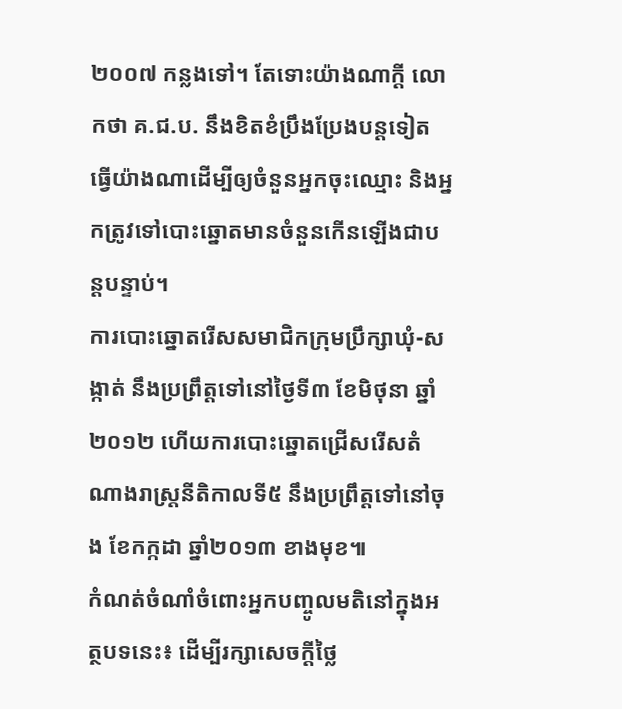២០០៧ កន្លងទៅ។ តែទោះយ៉ាងណាក្ដី លោកថា គ.ជ.ប. នឹងខិតខំប្រឹងប្រែងបន្តទៀត ធ្វើយ៉ាងណាដើម្បីឲ្យចំនួនអ្នកចុះឈ្មោះ និងអ្នកត្រូវទៅបោះឆ្នោតមានចំនួនកើនឡើងជាបន្តបន្ទាប់។
ការបោះឆ្នោតរើសសមាជិកក្រុមប្រឹក្សាឃុំ-សង្កាត់ នឹងប្រព្រឹត្តទៅនៅថ្ងៃទី៣ ខែមិថុនា ឆ្នាំ២០១២ ហើយការបោះឆ្នោតជ្រើសរើសតំណាងរាស្ត្រនីតិកាលទី៥ នឹងប្រព្រឹត្តទៅនៅចុង ខែកក្កដា ឆ្នាំ២០១៣ ខាងមុខ៕
កំណត់ចំណាំចំពោះអ្នកបញ្ចូលមតិនៅក្នុងអត្ថបទនេះ៖ ដើម្បីរក្សាសេចក្ដីថ្លៃ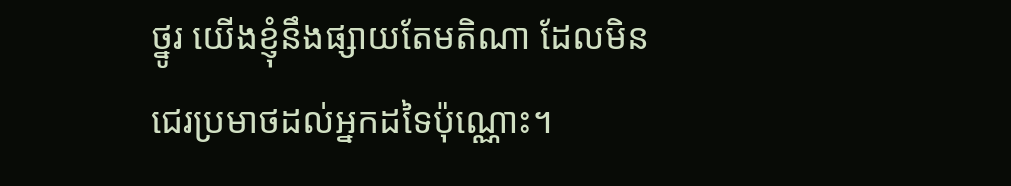ថ្នូរ យើងខ្ញុំនឹងផ្សាយតែមតិណា ដែលមិនជេរប្រមាថដល់អ្នកដទៃប៉ុណ្ណោះ។